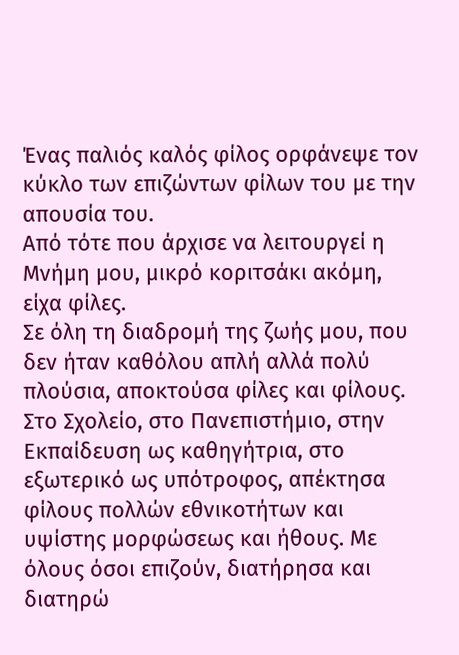Ένας παλιός καλός φίλος ορφάνεψε τον κύκλο των επιζώντων φίλων του με την απουσία του.
Από τότε που άρχισε να λειτουργεί η Μνήμη μου, μικρό κοριτσάκι ακόμη, είχα φίλες.
Σε όλη τη διαδρομή της ζωής μου, που δεν ήταν καθόλου απλή αλλά πολύ πλούσια, αποκτούσα φίλες και φίλους.
Στο Σχολείο, στο Πανεπιστήμιο, στην Εκπαίδευση ως καθηγήτρια, στο εξωτερικό ως υπότροφος, απέκτησα φίλους πολλών εθνικοτήτων και υψίστης μορφώσεως και ήθους. Με όλους όσοι επιζούν, διατήρησα και διατηρώ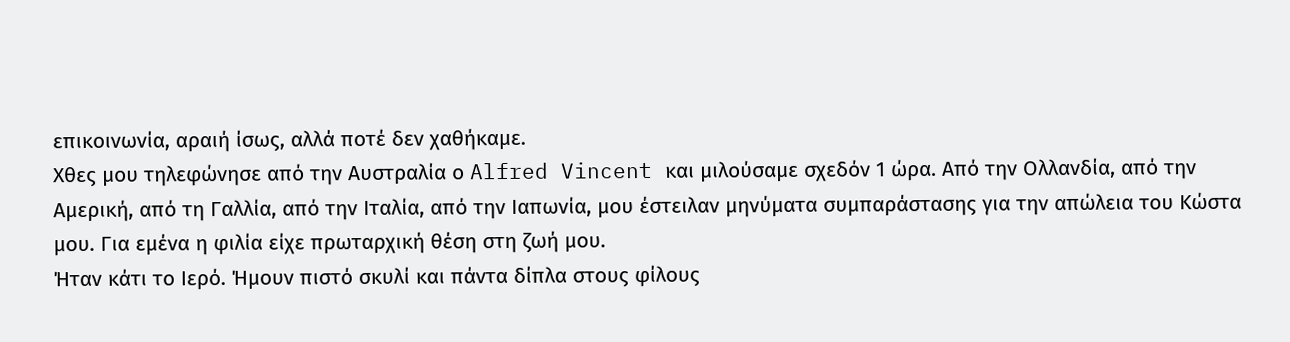επικοινωνία, αραιή ίσως, αλλά ποτέ δεν χαθήκαμε.
Χθες μου τηλεφώνησε από την Αυστραλία ο Alfred Vincent και μιλούσαμε σχεδόν 1 ώρα. Από την Ολλανδία, από την Αμερική, από τη Γαλλία, από την Ιταλία, από την Ιαπωνία, μου έστειλαν μηνύματα συμπαράστασης για την απώλεια του Κώστα μου. Για εμένα η φιλία είχε πρωταρχική θέση στη ζωή μου.
Ήταν κάτι το Ιερό. Ήμουν πιστό σκυλί και πάντα δίπλα στους φίλους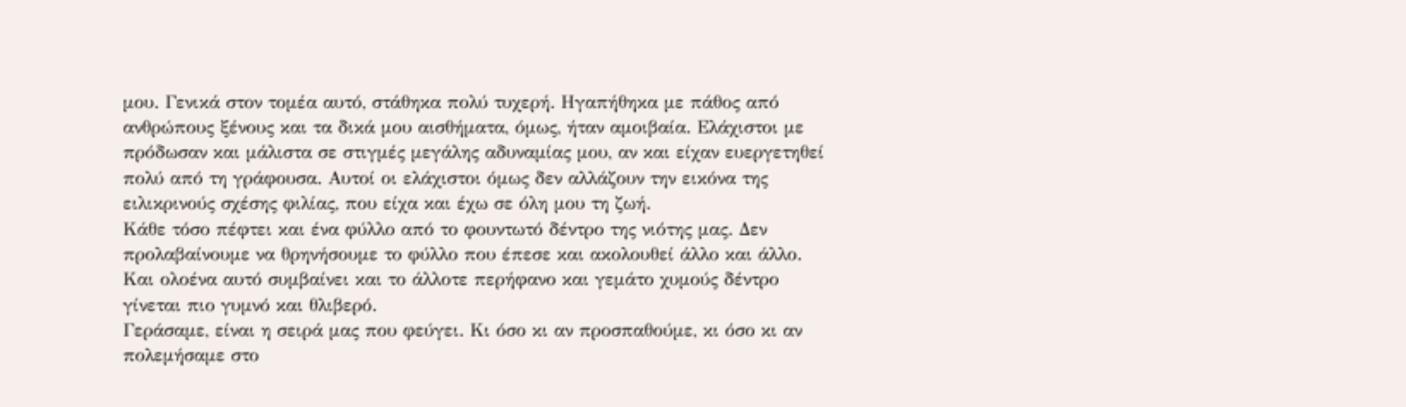μου. Γενικά στον τομέα αυτό, στάθηκα πολύ τυχερή. Ηγαπήθηκα με πάθος από ανθρώπους ξένους και τα δικά μου αισθήματα, όμως, ήταν αμοιβαία. Ελάχιστοι με πρόδωσαν και μάλιστα σε στιγμές μεγάλης αδυναμίας μου, αν και είχαν ευεργετηθεί πολύ από τη γράφουσα. Αυτοί οι ελάχιστοι όμως δεν αλλάζουν την εικόνα της ειλικρινούς σχέσης φιλίας, που είχα και έχω σε όλη μου τη ζωή.
Κάθε τόσο πέφτει και ένα φύλλο από το φουντωτό δέντρο της νιότης μας. Δεν προλαβαίνουμε να θρηνήσουμε το φύλλο που έπεσε και ακολουθεί άλλο και άλλο. Και ολοένα αυτό συμβαίνει και το άλλοτε περήφανο και γεμάτο χυμούς δέντρο γίνεται πιο γυμνό και θλιβερό.
Γεράσαμε, είναι η σειρά μας που φεύγει. Κι όσο κι αν προσπαθούμε, κι όσο κι αν πολεμήσαμε στο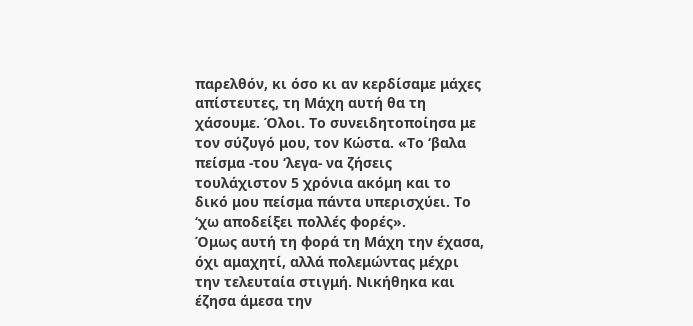παρελθόν, κι όσο κι αν κερδίσαμε μάχες απίστευτες, τη Μάχη αυτή θα τη χάσουμε. Όλοι. Το συνειδητοποίησα με τον σύζυγό μου, τον Κώστα. «Το ‘βαλα πείσμα -του ‘λεγα- να ζήσεις τουλάχιστον 5 χρόνια ακόμη και το δικό μου πείσμα πάντα υπερισχύει. Το ‘χω αποδείξει πολλές φορές».
Όμως αυτή τη φορά τη Μάχη την έχασα, όχι αμαχητί, αλλά πολεμώντας μέχρι την τελευταία στιγμή. Νικήθηκα και έζησα άμεσα την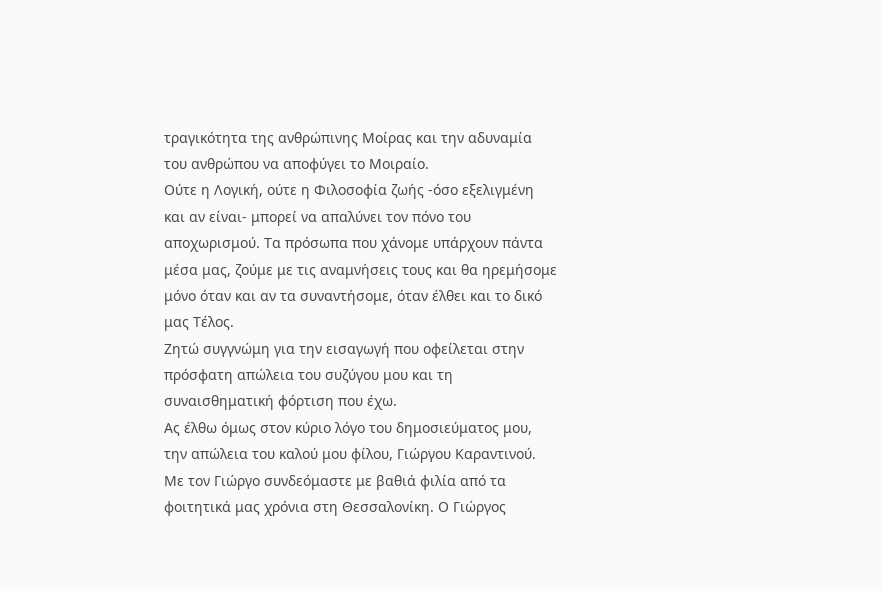τραγικότητα της ανθρώπινης Μοίρας και την αδυναμία του ανθρώπου να αποφύγει το Μοιραίο.
Ούτε η Λογική, ούτε η Φιλοσοφία ζωής -όσο εξελιγμένη και αν είναι- μπορεί να απαλύνει τον πόνο του αποχωρισμού. Τα πρόσωπα που χάνομε υπάρχουν πάντα μέσα μας, ζούμε με τις αναμνήσεις τους και θα ηρεμήσομε μόνο όταν και αν τα συναντήσομε, όταν έλθει και το δικό μας Τέλος.
Ζητώ συγγνώμη για την εισαγωγή που οφείλεται στην πρόσφατη απώλεια του συζύγου μου και τη συναισθηματική φόρτιση που έχω.
Ας έλθω όμως στον κύριο λόγο του δημοσιεύματος μου, την απώλεια του καλού μου φίλου, Γιώργου Καραντινού.
Με τον Γιώργο συνδεόμαστε με βαθιά φιλία από τα φοιτητικά μας χρόνια στη Θεσσαλονίκη. Ο Γιώργος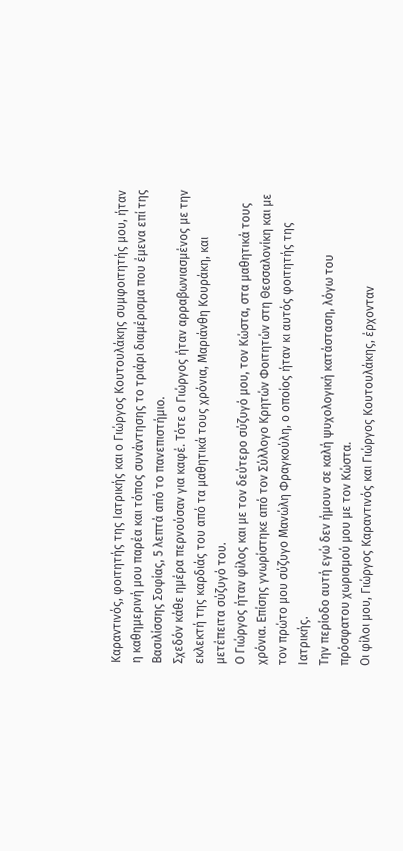Καραντινός, φοιτητής της Ιατρικής και ο Γιώργος Κουτουλάκης συμφοιτητής μου, ήταν η καθημερινή μου παρέα και τόπος συνάντησης το τριάρι διαμέρισμα που έμενα επί της Βασιλίσσης Σοφίας, 5 λεπτά από το πανεπιστήμιο.
Σχεδόν κάθε ημέρα περνούσαν για καφέ. Τότε ο Γιώργος ήταν αρραβωνιασμένος με την εκλεκτή της καρδιάς του από τα μαθητικά τους χρόνια, Μαριάνθη Κουράκη, και μετέπειτα σύζυγό του.
Ο Γιώργος ήταν φίλος και με τον δεύτερο σύζυγό μου, τον Κώστα, στα μαθητικά τους χρόνια. Επίσης γνωρίστηκε από τον Σύλλογο Κρητών Φοιτητών στη Θεσσαλονίκη και με τον πρώτο μου σύζυγο Μανώλη Φραγκούλη, ο οποίος ήταν κι αυτός φοιτητής της Ιατρικής.
Την περίοδο αυτή εγώ δεν ήμουν σε καλή ψυχολογική κατάσταση, λόγω του πρόσφατου χωρισμού μου με τον Κώστα.
Οι φίλοι μου, Γιώργος Καραντινός και Γιώργος Κουτουλάκης, έρχονταν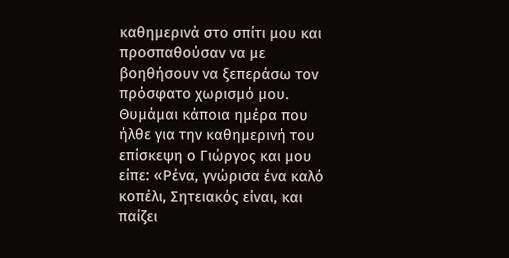καθημερινά στο σπίτι μου και προσπαθούσαν να με βοηθήσουν να ξεπεράσω τον πρόσφατο χωρισμό μου.
Θυμάμαι κάποια ημέρα που ήλθε για την καθημερινή του επίσκεψη ο Γιώργος και μου είπε: «Ρένα, γνώρισα ένα καλό κοπέλι, Σητειακός είναι, και παίζει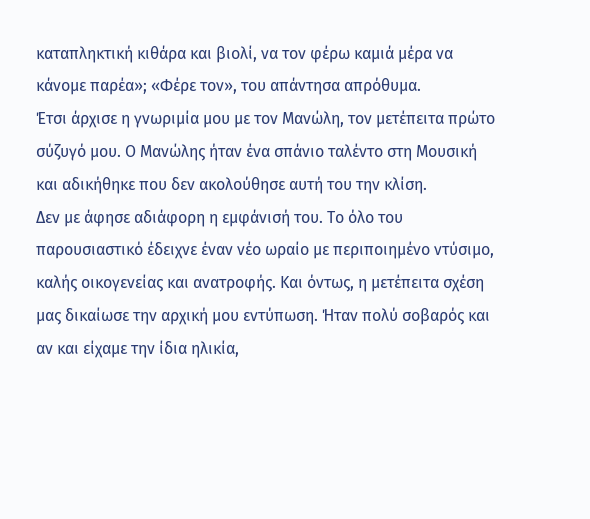καταπληκτική κιθάρα και βιολί, να τον φέρω καμιά μέρα να κάνομε παρέα»; «Φέρε τον», του απάντησα απρόθυμα.
Έτσι άρχισε η γνωριμία μου με τον Μανώλη, τον μετέπειτα πρώτο σύζυγό μου. Ο Μανώλης ήταν ένα σπάνιο ταλέντο στη Μουσική και αδικήθηκε που δεν ακολούθησε αυτή του την κλίση.
Δεν με άφησε αδιάφορη η εμφάνισή του. Το όλο του παρουσιαστικό έδειχνε έναν νέο ωραίο με περιποιημένο ντύσιμο, καλής οικογενείας και ανατροφής. Και όντως, η μετέπειτα σχέση μας δικαίωσε την αρχική μου εντύπωση. Ήταν πολύ σοβαρός και αν και είχαμε την ίδια ηλικία,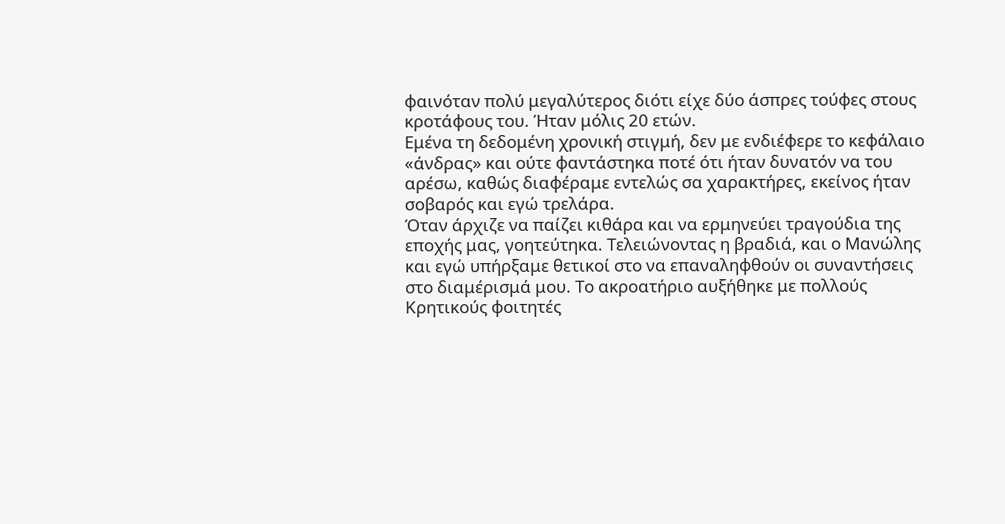φαινόταν πολύ μεγαλύτερος διότι είχε δύο άσπρες τούφες στους κροτάφους του. Ήταν μόλις 20 ετών.
Εμένα τη δεδομένη χρονική στιγμή, δεν με ενδιέφερε το κεφάλαιο «άνδρας» και ούτε φαντάστηκα ποτέ ότι ήταν δυνατόν να του αρέσω, καθώς διαφέραμε εντελώς σα χαρακτήρες, εκείνος ήταν σοβαρός και εγώ τρελάρα.
Όταν άρχιζε να παίζει κιθάρα και να ερμηνεύει τραγούδια της εποχής μας, γοητεύτηκα. Τελειώνοντας η βραδιά, και ο Μανώλης και εγώ υπήρξαμε θετικοί στο να επαναληφθούν οι συναντήσεις στο διαμέρισμά μου. Το ακροατήριο αυξήθηκε με πολλούς Κρητικούς φοιτητές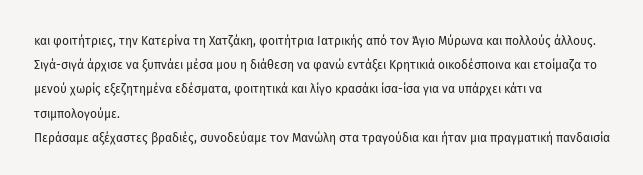και φοιτήτριες, την Κατερίνα τη Χατζάκη, φοιτήτρια Ιατρικής από τον Άγιο Μύρωνα και πολλούς άλλους.
Σιγά-σιγά άρχισε να ξυπνάει μέσα μου η διάθεση να φανώ εντάξει Κρητικιά οικοδέσποινα και ετοίμαζα το μενού χωρίς εξεζητημένα εδέσματα, φοιτητικά και λίγο κρασάκι ίσα-ίσα για να υπάρχει κάτι να τσιμπολογούμε.
Περάσαμε αξέχαστες βραδιές, συνοδεύαμε τον Μανώλη στα τραγούδια και ήταν μια πραγματική πανδαισία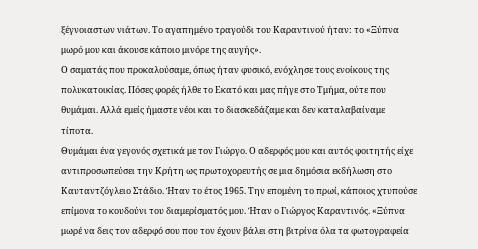ξέγνοιαστων νιάτων. Το αγαπημένο τραγούδι του Καραντινού ήταν: το «Ξύπνα μωρό μου και άκουσε κάποιο μινόρε της αυγής».
Ο σαματάς που προκαλούσαμε, όπως ήταν φυσικό, ενόχλησε τους ενοίκους της πολυκατοικίας. Πόσες φορές ήλθε το Εκατό και μας πήγε στο Τμήμα, ούτε που θυμάμαι. Αλλά εμείς ήμαστε νέοι και το διασκεδάζαμε και δεν καταλαβαίναμε τίποτα.
Θυμάμαι ένα γεγονός σχετικά με τον Γιώργο. Ο αδερφός μου και αυτός φοιτητής είχε αντιπροσωπεύσει την Κρήτη ως πρωτοχορευτής σε μια δημόσια εκδήλωση στο Καυταντζόγλειο Στάδιο. Ήταν το έτος 1965. Την επομένη το πρωί, κάποιος χτυπούσε επίμονα το κουδούνι του διαμερίσματός μου. Ήταν ο Γιώργος Καραντινός. «Ξύπνα μωρέ να δεις τον αδερφό σου που τον έχουν βάλει στη βιτρίνα όλα τα φωτογραφεία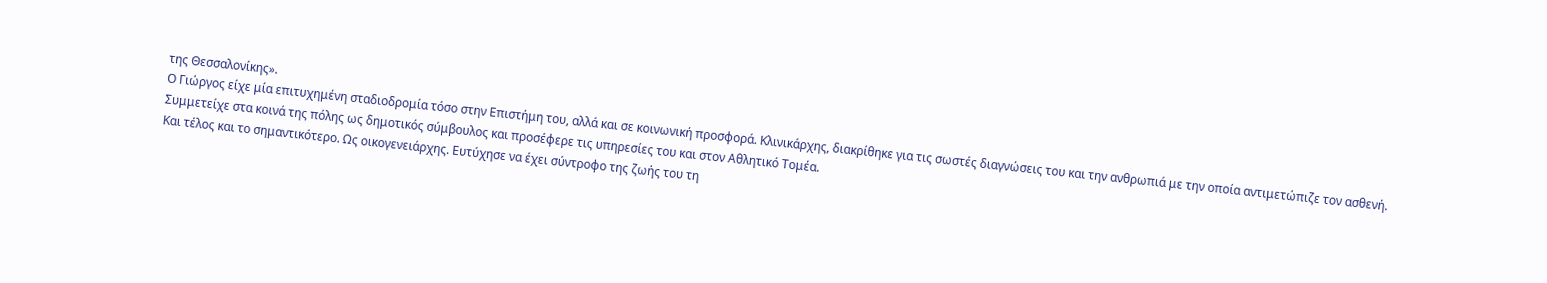της Θεσσαλονίκης».
Ο Γιώργος είχε μία επιτυχημένη σταδιοδρομία τόσο στην Επιστήμη του, αλλά και σε κοινωνική προσφορά. Κλινικάρχης, διακρίθηκε για τις σωστές διαγνώσεις του και την ανθρωπιά με την οποία αντιμετώπιζε τον ασθενή.
Συμμετείχε στα κοινά της πόλης ως δημοτικός σύμβουλος και προσέφερε τις υπηρεσίες του και στον Αθλητικό Τομέα.
Και τέλος και το σημαντικότερο. Ως οικογενειάρχης. Ευτύχησε να έχει σύντροφο της ζωής του τη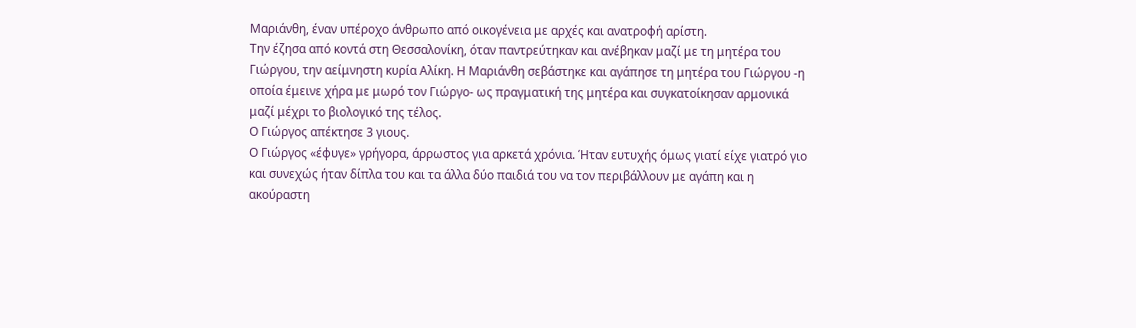Μαριάνθη, έναν υπέροχο άνθρωπο από οικογένεια με αρχές και ανατροφή αρίστη.
Την έζησα από κοντά στη Θεσσαλονίκη, όταν παντρεύτηκαν και ανέβηκαν μαζί με τη μητέρα του Γιώργου, την αείμνηστη κυρία Αλίκη. Η Μαριάνθη σεβάστηκε και αγάπησε τη μητέρα του Γιώργου -η οποία έμεινε χήρα με μωρό τον Γιώργο- ως πραγματική της μητέρα και συγκατοίκησαν αρμονικά μαζί μέχρι το βιολογικό της τέλος.
Ο Γιώργος απέκτησε 3 γιους.
Ο Γιώργος «έφυγε» γρήγορα, άρρωστος για αρκετά χρόνια. Ήταν ευτυχής όμως γιατί είχε γιατρό γιο και συνεχώς ήταν δίπλα του και τα άλλα δύο παιδιά του να τον περιβάλλουν με αγάπη και η ακούραστη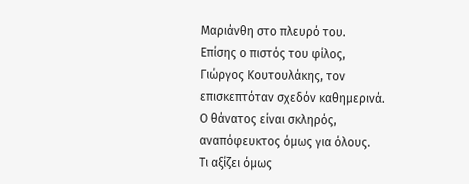Μαριάνθη στο πλευρό του.
Επίσης ο πιστός του φίλος, Γιώργος Κουτουλάκης, τον επισκεπτόταν σχεδόν καθημερινά.
Ο θάνατος είναι σκληρός, αναπόφευκτος όμως για όλους.
Τι αξίζει όμως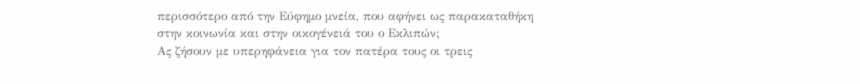περισσότερο από την Εύφημο μνεία, που αφήνει ως παρακαταθήκη στην κοινωνία και στην οικογένειά του ο Εκλιπών;
Ας ζήσουν με υπερηφάνεια για τον πατέρα τους οι τρεις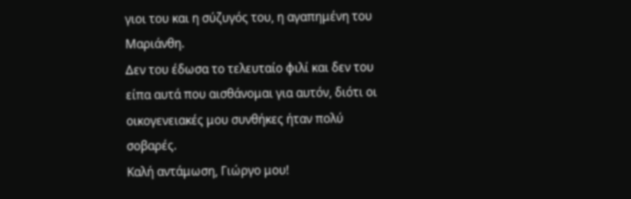γιοι του και η σύζυγός του, η αγαπημένη του Μαριάνθη.
Δεν του έδωσα το τελευταίο φιλί και δεν του είπα αυτά που αισθάνομαι για αυτόν, διότι οι οικογενειακές μου συνθήκες ήταν πολύ σοβαρές.
Καλή αντάμωση, Γιώργο μου!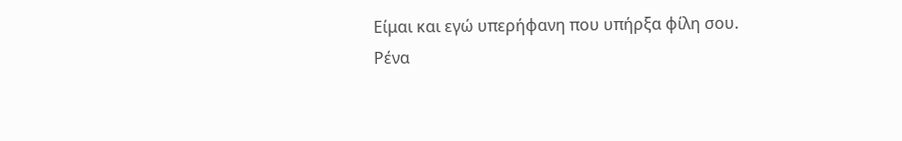Είμαι και εγώ υπερήφανη που υπήρξα φίλη σου.
Ρένα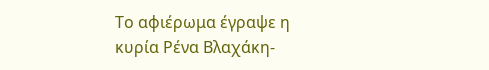Το αφιέρωμα έγραψε η κυρία Ρένα Βλαχάκη-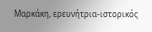Μαρκάκη, ερευνήτρια-ιστορικός